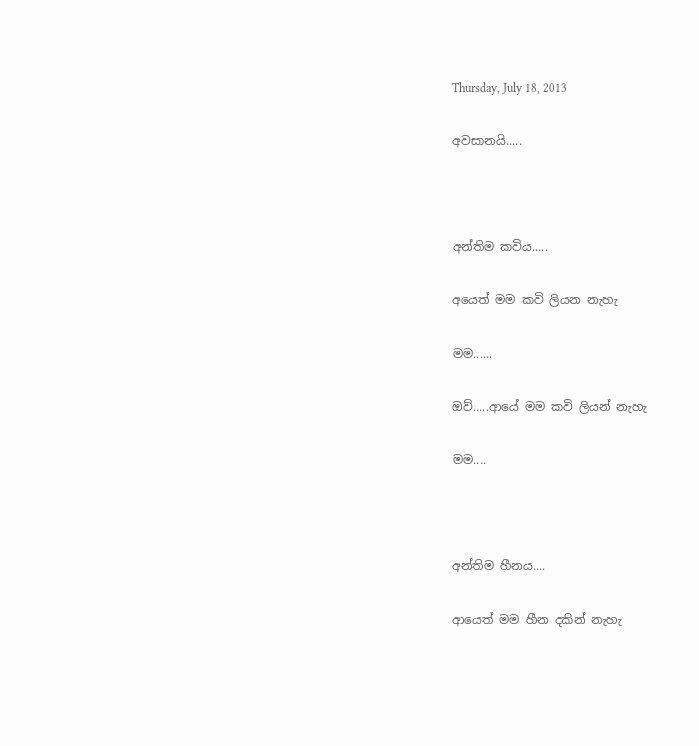Thursday, July 18, 2013

අවසානයි.....



අන්තිම කවිය.....

අයෙත් මම කවි ලියන නැහැ

මම......

ඔව්.....ආයේ මම කවි ලියන් නැහැ

මම....



අන්තිම හීනය....

ආයෙත් මම හීන දකින් නැහැ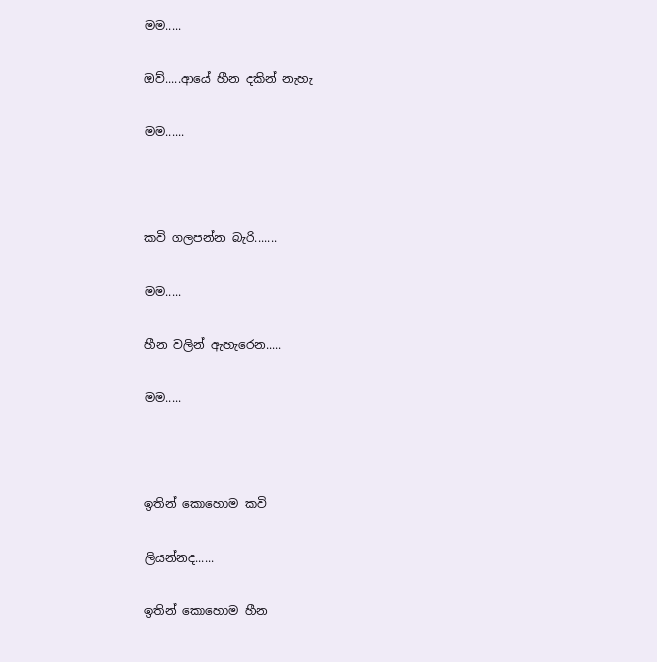මම.....

ඔව්.....ආයේ හීන දකින් නැහැ

මම......



කවි ගලපන්න බැරි.......

මම.....

හීන වලින් ඇහැරෙන.....

මම.....



ඉතින් කොහොම කවි

ලියන්නද......

ඉතින් කොහොම හීන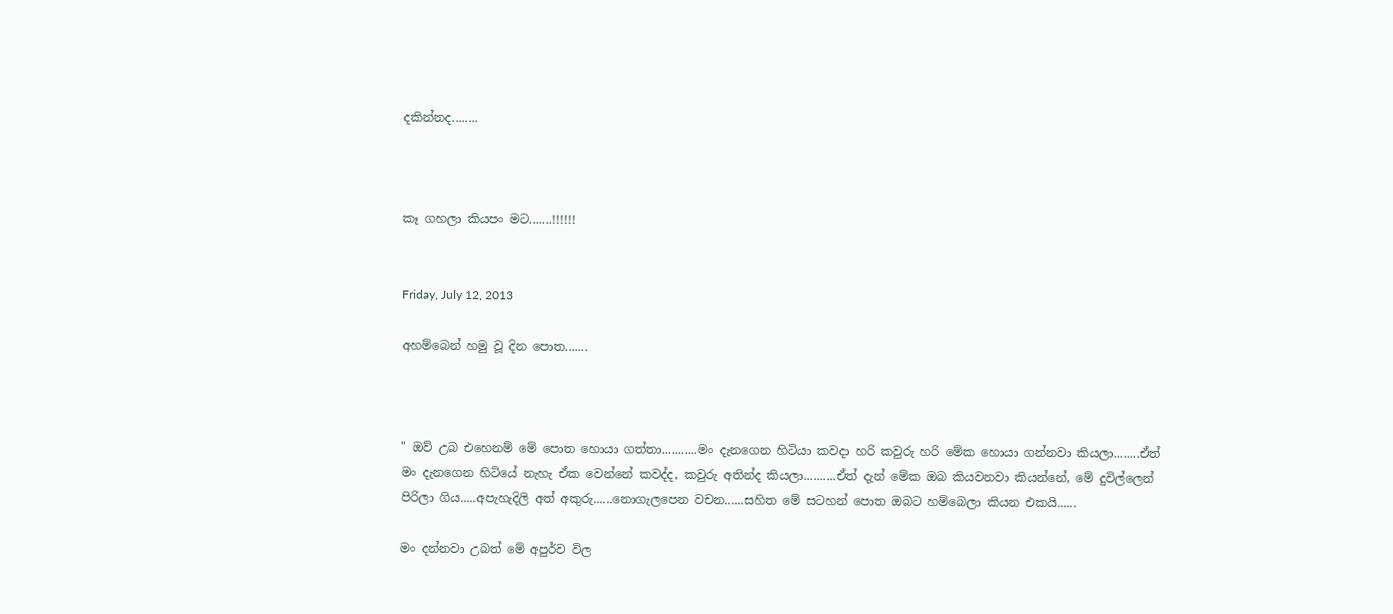දකින්නද........



කෑ ගහලා කියපං මට.......!!!!!!


Friday, July 12, 2013

අහම්බෙන් හමු වූ දින පොත.......



" ඔව් උබ එහෙනම් මේ පොත හොයා ගත්තා...........මං දැනගෙන හිටියා කවදා හරි කවුරු හරි මේක හොයා ගන්නවා කියලා........ඒත් මං දැනගෙන හිටියේ නැහැ ඒක වෙන්නේ කවද්ද, කවුරු අතින්ද කියලා..........ඒත් දැන් මේක ඔබ කියවනවා කියන්නේ, මේ දුවිල්ලෙන් පිරිලා ගිය.....අපැහැදිලි අත් අකුරු......නොගැලපෙන වචන......සහිත මේ සටහන් පොත ඔබට හම්බෙලා කියන එකයි......

මං දන්නවා උබත් මේ අපුර්ව විල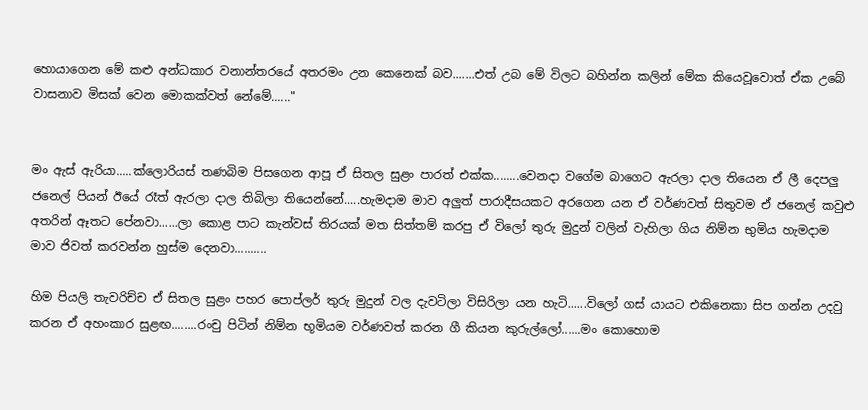හොයාගෙන මේ කළු අන්ධකාර වනාන්තරයේ අතරමං උන කෙනෙක් බව.......එත් උබ මේ විලට බහින්න කලින් මේක කියෙවූවොත් ඒක උබේ වාසනාව මිසක් වෙන මොකක්වත් නේමේ......"


මං ඇස් ඇරියා.....ක්ලොරියස් තණබිම පිසගෙන ආපූ ඒ සිතල සුළං පාරත් එක්ක........වෙනදා වගේම බාගෙට ඇරලා දාල තියෙන ඒ ලී දෙපලු ජනෙල් පියන් ඊයේ රෑත් ඇරලා දාල තිබිලා තියෙන්නේ.....හැමදාම මාව අලුත් පාරාදීසයකට අරගෙන යන ඒ වර්ණවත් සිතුවම ඒ ජනෙල් කවුළු අතරින් ඈතට පේනවා......ලා කොළ පාට කැන්වස් තිරයක් මත සිත්තම් කරපු ඒ විලෝ තුරු මුදුන් වලින් වැහිලා ගිය නිම්න භුමිය හැමදාම මාව ජිවත් කරවන්න හුස්ම දෙනවා..........

හිම පියලි තැවරිච්ච ඒ සිතල සුළං පහර පොප්ලර් තුරු මුදුන් වල දැවටිලා විසිරිලා යන හැටි......විලෝ ගස් යායට එකිනෙකා සිප ගන්න උදවු කරන ඒ අහංකාර සුළඟ........රංචු පිටින් නිම්න භූමියම වර්ණවත් කරන ගී කියන කුරුල්ලෝ......මං කොහොම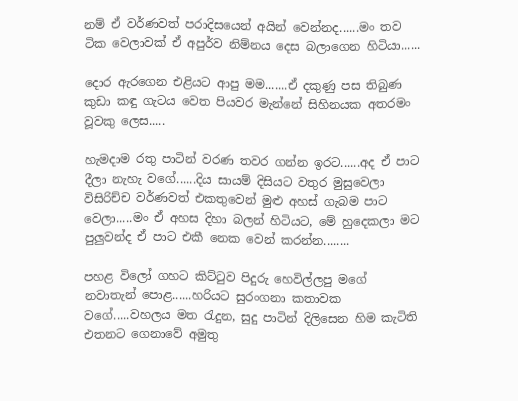නම් ඒ වර්ණවත් පරාදිසයෙන් අයින් වෙන්නද......මං තව ටික වෙලාවක් ඒ අපුර්ව නිම්නය දෙස බලාගෙන හිටියා......

දොර ඇරගෙන එළියට ආපු මම.......ඒ දකුණු පස තිබුණ කුඩා කඳු ගැටය වෙත පියවර මැන්නේ සිහිනයක අතරමං වූවකු ලෙස.....

හැමදාම රතු පාටින් වරණ තවර ගන්න ඉරට......අද ඒ පාට දීලා නැහැ වගේ......දිය සායම් දිසියට වතුර මුසුවෙලා විසිරිච්ච වර්ණවත් එකතුවෙන් මුළු අහස් ගැබම පාට වෙලා.....මං ඒ අහස දිහා බලන් හිටියට, මේ හුදෙකලා මට පුලුවන්ද ඒ පාට එකී නෙක වෙන් කරන්න........

පහළ විලෝ ගහට කිට්ටුව පිදුරු හෙවිල්ලපු මගේ නවාතැන් පොළ......හරියට සුරංගනා කතාවක වගේ.....වහලය මත රැදුන, සුදු පාටින් දිලිසෙන හිම කැටිති එතනට ගෙනාවේ අමුතු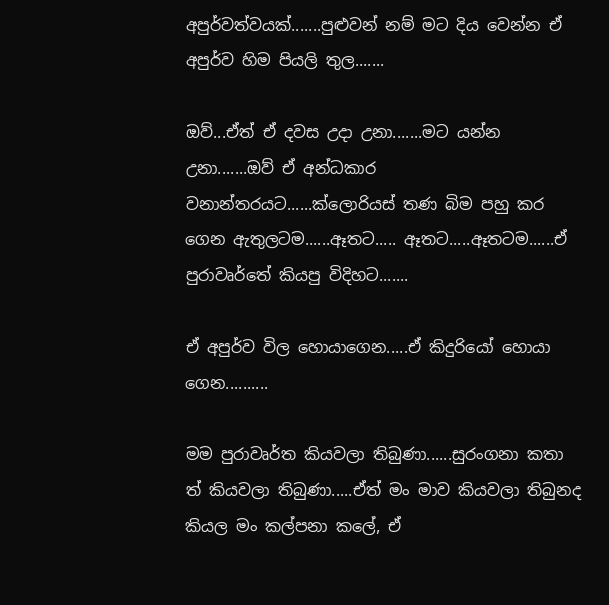අපුර්වත්වයක්.......පුළුවන් නම් මට දිය වෙන්න ඒ අපුර්ව හිම පියලි තුල.......

ඔව්‍...ඒත් ඒ දවස උදා උනා.......මට යන්න උනා.......ඔව්‍ ඒ අන්ධකාර වනාන්තරයට......ක්ලොරියස් තණ බිම පහු කර ගෙන ඇතුලටම......ඈතට..... ඈතට.....ඈතටම......ඒ පුරාවෘර්තේ කියපු විදිහට.......

ඒ අපුර්ව විල හොයාගෙන.....ඒ කිදුරියෝ හොයා ගෙන..........

මම පුරාවෘර්ත කියවලා තිබුණා......සුරංගනා කතා
ත් කියවලා තිබුණා.....ඒත් මං මාව කියවලා තිබුනද කියල මං කල්පනා කලේ, ඒ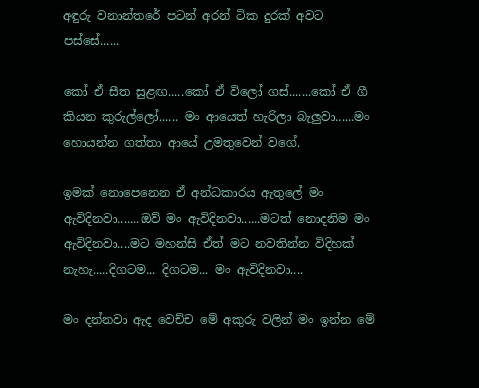අඳුරු වනාන්තරේ පටන් අරන් ටික දුරක් අවට පස්සේ......

කෝ ඒ සීත සුළඟ.....කෝ ඒ විලෝ ගස්.......කෝ ඒ ගී කියන කුරුල්ලෝ...... මං ආයෙත් හැරිලා බැලුවා......මං හොයන්න ගත්තා ආයේ උමතුවෙන් වගේ.

ඉමක් නොපෙනෙන ඒ අන්ධකාරය ඇතුලේ මං ඇවිදිනවා.......ඔව් මං ඇවිදිනවා......මටත් නොදනිම මං ඇවිදිනවා....මට මහන්සි ඒත් මට නවතින්න විදිහක් නැහැ.....දිගටම... දිගටම... මං ඇවිදිනවා....

මං දන්නවා ඇද වෙච්ච මේ අකුරු වලින් මං ඉන්න මේ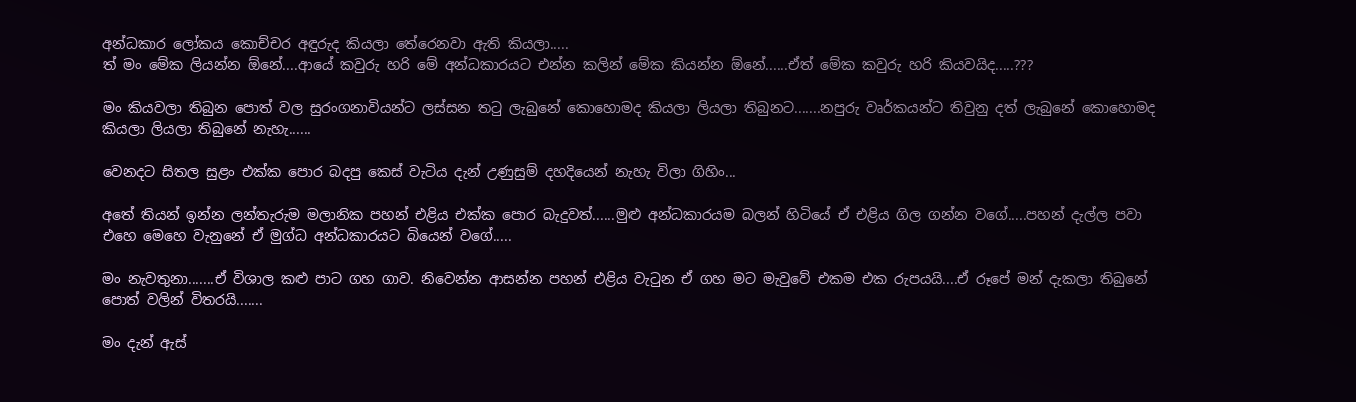අන්ධකාර ලෝකය කොච්චර අඳුරුද කියලා තේරෙනවා ඇති කියලා.....
ත් මං මේක ලියන්න ඕනේ....ආයේ කවුරු හරි මේ අන්ධකාරයට එන්න කලින් මේක කියන්න ඕනේ......ඒත් මේක කවුරු හරි කියවයිද.....???

මං කියවලා තිබුන පොත් වල සුරංගනාවියන්ට ලස්සන තටු ලැබුනේ කොහොමද කියලා ලියලා තිබුනට.......නපුරු වෘර්කයන්ට තිවුනු දත් ලැබුනේ කොහොමද කියලා ලියලා තිබුනේ නැහැ......

වෙනදට සිතල සුළං එක්ක පොර බදපු කෙස් වැටිය දැන් උණුසුම් දහදියෙන් නැහැ විලා ගිහිං...

අතේ තියන් ඉන්න ලන්තැරුම මලානික පහන් එළිය එක්ක පොර බැදුවත්......මුළු අන්ධකාරයම බලන් හිටියේ ඒ එළිය ගිල ගන්න වගේ.....පහන් දැල්ල පවා එහෙ මෙහෙ වැනුනේ ඒ මුග්ධ අන්ධකාරයට බියෙන් වගේ.....

මං නැවතුනා.......ඒ විශාල කළු පාට ගහ ගාව. නිවෙන්න ආසන්න පහන් එළිය වැටුන ඒ ගහ මට මැවුවේ එකම එක රුපයයි....ඒ රූපේ මන් දැකලා තිබුනේ පොත් වලින් විතරයි.......

මං දැන් ඇස්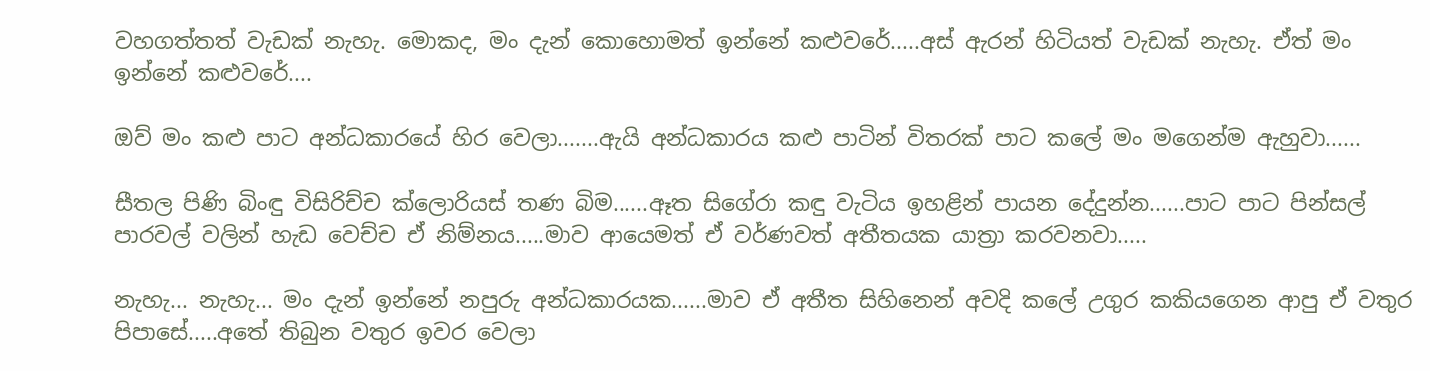වහගත්තත් වැඩක් නැහැ. මොකද, මං දැන් කොහොමත් ඉන්නේ කළුවරේ.....අස් ඇරන් හිටියත් වැඩක් නැහැ. ඒත් මං ඉන්නේ කළුවරේ....

ඔව් මං කළු පාට අන්ධකාරයේ හිර වෙලා.......ඇයි අන්ධකාරය කළු පාටින් විතරක් පාට කලේ මං මගෙන්ම ඇහුවා......

සීතල පිණි බිංඳු විසිරිච්ච ක්ලොරියස් තණ බිම......ඈත සිගේරා කඳු වැටිය ඉහළින් පායන දේදුන්න......පාට පාට පින්සල් පාරවල් වලින් හැඩ වෙච්ච ඒ නිම්නය.....මාව ආයෙමත් ඒ වර්ණවත් අතීතයක යාත්‍රා කරවනවා.....

නැහැ... නැහැ... මං දැන් ඉන්නේ නපුරු අන්ධකාරයක......මාව ඒ අතීත සිහිනෙන් අවදි කලේ උගුර කකියගෙන ආපු ඒ වතුර පිපාසේ.....අතේ තිබුන වතුර ඉවර වෙලා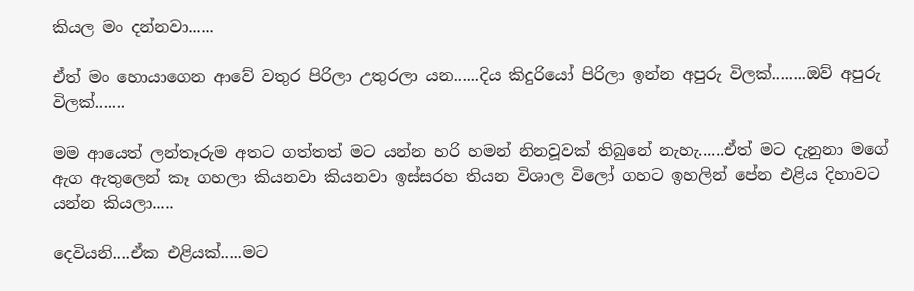කියල මං දන්නවා......

ඒත් මං හොයාගෙන ආවේ වතුර පිරිලා උතුරලා යන......දිය කිදුරියෝ පිරිලා ඉන්න අපුරු විලක්........ඔව්‍ අපුරු විලක්.......

මම ආයෙත් ලන්තෑරුම අතට ගත්තත් මට යන්න හරි හමන් නිනවූවක් තිබුනේ නැහැ......ඒත් මට දැනුනා මගේ ඇග ඇතුලෙන් කෑ ගහලා කියනවා කියනවා ඉස්සරහ තියන විශාල විලෝ ගහට ඉහලින් පේන එළිය දිහාවට යන්න කියලා.....

දෙවියනි....ඒක එළියක්.....මට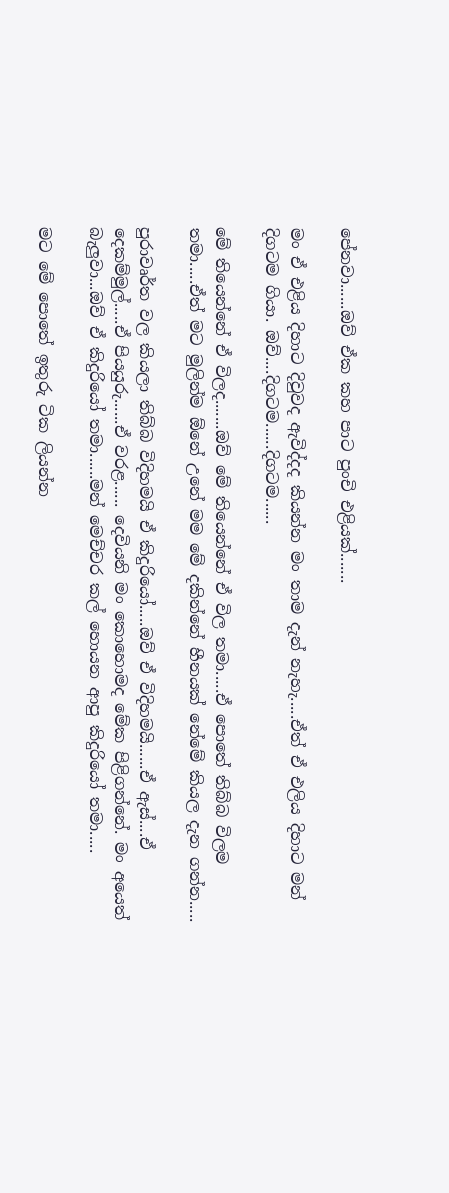පේනවා......ඔව්‍ ඒක කහ පාට පුංචි එළියක්.......

මං ඒ එළිය දිහාට දිවුවද ඇවිද්දද කියන්න මං තාම දැන් නැහැ.....ඒත් ඒ එලිය දිහාට මන් දිගටම ගියා. ඔව්‍....දිගටම......දිගටම......

මේ තියෙන්නේ ඒ විලද.......ඔව්‍ මේ තියෙන්නේ ඒ විල තමා.....ඒ පොතේ තිබ්බ විලම තමා.....ඒත් මට මුලින්ම ඕනේ උනේ මම මේ දකින්නේ හීනයක් නේමේ කියල දැන ගන්න.....

පුරාවෘර්ත වල කියලා තිබ්බ විදිහමයි ඒ කිදුරියෝ.....ඔව්‍ ඒ විදිහමයි......ඒ ඇස්....ඒ දෙකම්මුල්.....ඒ පියයුරු......ඒ වරළ...... දෙවියනි මං කොහොමද මේක පිළිගන්නේ. මං අයෙත් බැලුවා...ඔව්‍ ඒ කිදුරියෝ තමා......මන් මෙච්චර කල් හොයන ආපු කිදුරියෝ තමා.....

මට මේ පොතේ ඉතුරු ටික ලියන්න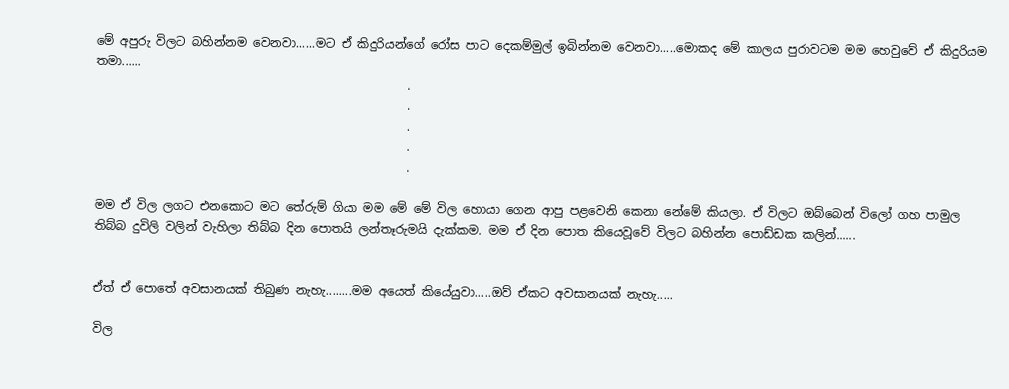මේ අපුරු විලට බහින්නම වෙනවා......මට ඒ කිදුරියන්ගේ රෝස පාට දෙකම්මුල් ඉබින්නම වෙනවා.....මොකද මේ කාලය පුරාවටම මම හෙවුවේ ඒ කිදුරියම තමා......
                                                    .
                                                    .
                                                    .
                                                    .
                                                    .

මම ඒ විල ලගට එනකොට මට තේරුම් ගියා මම මේ මේ විල හොයා ගෙන ආපු පළවෙනි කෙනා නේමේ කියලා. ඒ විලට ඔබ්බෙන් විලෝ ගහ පාමුල තිබ්බ දුවිලි වලින් වැහිලා තිබ්බ දින පොතයි ලන්තෑරුමයි දැක්කම. මම ඒ දින පොත කියෙවූවේ විලට බහින්න පොඩ්ඩක කලින්......


ඒත් ඒ පොතේ අවසානයක් තිබුණ නැහැ........මම අයෙත් කියේයුවා.....ඔව්‍ ඒකට අවසානයක් නැහැ.....

විල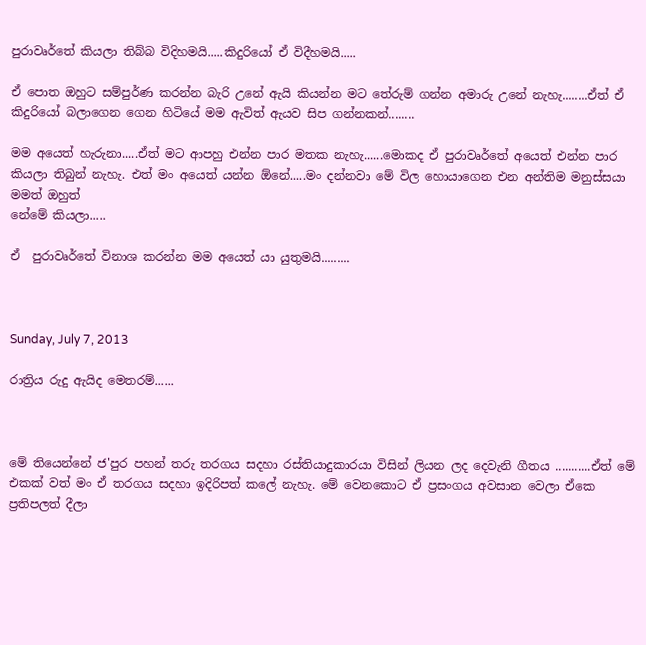පුරාවෘර්තේ කියලා තිබ්බ විදිහමයි.....කිදුරියෝ ඒ විදීහමයි.....

ඒ පොත ඔහුට සම්පුර්ණ කරන්න බැරි උනේ ඇයි කියන්න මට තේරුම් ගන්න අමාරු උනේ නැහැ........ඒත් ඒ කිදුරියෝ බලාගෙන ගෙන හිටියේ මම ඇවිත් ඇයව සිප ගන්නකන්........

මම අයෙත් හැරුනා.....ඒත් මට ආපහු එන්න පාර මතක නැහැ......මොකද ඒ පුරාවෘර්තේ අයෙත් එන්න පාර කියලා තිබුන් නැහැ. එත් මං අයෙත් යන්න ඕනේ.....මං දන්නවා මේ විල හොයාගෙන එන අන්තිම මනුස්සයා මමත් ඔහුත්
නේමේ කියලා.....

ඒ  පුරාවෘර්තේ විනාශ කරන්න මම අයෙත් යා යුතුමයි.........



Sunday, July 7, 2013

රාත්‍රිය රුදු ඇයිද මෙතරම්......



මේ තියෙන්නේ ජ'පුර පහන් තරු තරගය සදහා රස්තියාදුකාරයා විසින් ලියන ලද දෙවැනි ගීතය ...........ඒත් මේ එකක් වත් මං ඒ තරගය සදහා ඉදිරිපත් කලේ නැහැ. මේ වෙනකොට ඒ ප්‍රසංගය අවසාන වෙලා ඒකෙ ප්‍රතිපලත් දීලා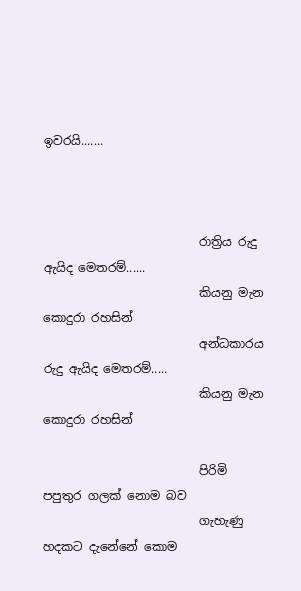ඉවරයි.......



                          රාත්‍රිය රුදු ඇයිද මෙතරම්......
                          කියනු මැන කොදුරා රහසින්
                          අන්ධකාරය රුදු ඇයිද මෙතරම්.....
                          කියනු මැන කොදුරා රහසින්

                          පිරිමි පපුතුර ගලක් නොම බව
                          ගැහැණු හදකට දැනේනේ කොම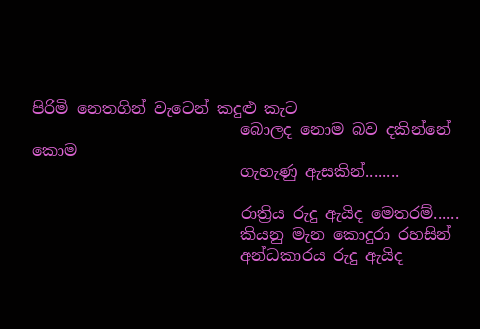පිරිමි නෙතගින් වැටෙන් කදුළු කැට
                          බොලද නොම බව දකින්නේ කොම
                          ගැහැණු ඇසකින්........

                          රාත්‍රිය රුදු ඇයිද මෙතරම්......
                          කියනු මැන කොදුරා රහසින්
                          අන්ධකාරය රුදු ඇයිද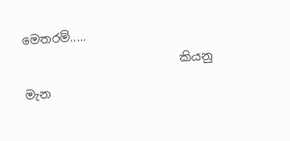මෙතරම්.....
                          කියනු මැන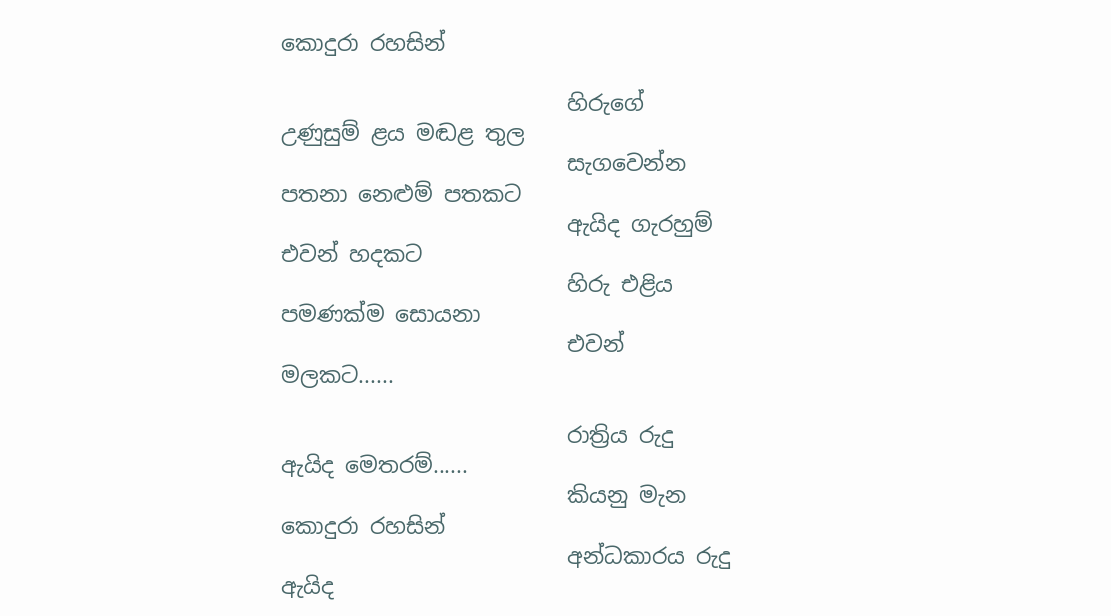කොදුරා රහසින්

                          හිරුගේ උණුසුම් ළය මඬළ තුල
                          සැගවෙන්න පතනා නෙළුම් පතකට
                          ඇයිද ගැරහුම් එවන් හදකට
                          හිරු එළිය පමණක්ම සොයනා
                          එවන් මලකට......

                          රාත්‍රිය රුදු ඇයිද මෙතරම්......
                          කියනු මැන කොදුරා රහසින්
                          අන්ධකාරය රුදු ඇයිද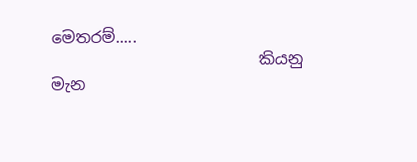මෙතරම්.....
                          කියනු මැන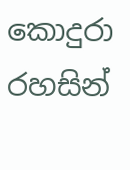කොදුරා රහසින්